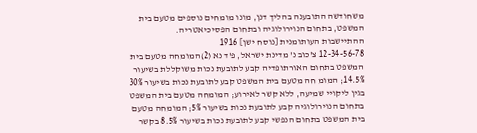משחודשה התובענה בהליך דנן, מונו מומחים נוספים מטעם בית המשפט, בתחום הנוירולוגיה ובתחום הפסיכיאטריה.
ההתיישבות העותומנית [נוסח ישן] 1916
12-34-56-78 צ'כוב נ' מדינת ישראל, פ'ד נא (2)המומחה מטעם בית המשפט בתחום האורתופדיה קבע לתובעת נכות משוקללת בשיעור 14.5%; המומ חה מטעם בית המשפט קבע לתובעת נכות בשיעור 30% בגין ליקויי שמיעה, ללא קשר לאירוע; המומחה מטעם בית המשפט בתחום הנוירולוגיה קבע לתובעת נכות בשיעור 5%; המומחה מטעם בית המשפט בתחום הנפשי קבע לתובעת נכות בשיעור 8.5% בקשר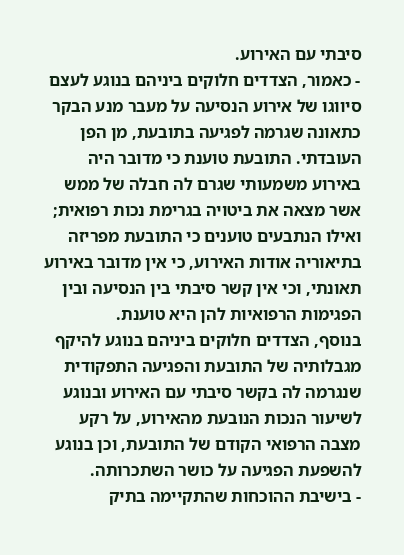סיבתי עם האירוע.
- כאמור, הצדדים חלוקים ביניהם בנוגע לעצם סיווגו של אירוע הנסיעה על מעבר מנע הבקר כתאונה שגרמה לפגיעה בתובעת, מן הפן העובדתי. התובעת טוענת כי מדובר היה באירוע משמעותי שגרם לה חבלה של ממש אשר מצאה את ביטויה בגרימת נכות רפואית; ואילו הנתבעים טוענים כי התובעת מפריזה בתיאוריה אודות האירוע, כי אין מדובר באירוע תאונתי, וכי אין קשר סיבתי בין הנסיעה ובין הפגימות הרפואיות להן היא טוענת.
בנוסף, הצדדים חלוקים ביניהם בנוגע להיקף מגבלותיה של התובעת והפגיעה התפקודית שנגרמה לה בקשר סיבתי עם האירוע ובנוגע לשיעור הנכות הנובעת מהאירוע, על רקע מצבה הרפואי הקודם של התובעת, וכן בנוגע להשפעת הפגיעה על כושר השתכרותה.
- בישיבת ההוכחות שהתקיימה בתיק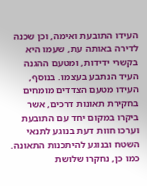העידו התובעת ואימה, וכן שכנהּ לדירה באותה עת, שעמו היא בקשרי ידידות, ומטעם ההגנה העיד הנתבע בעצמו. בנוסף, העידו מטעם הצדדים מומחים בחקירת תאונות דרכים, אשר ביקרו במקום יחד עם התובעת וערכו חוות דעת בנוגע לתנאי השטח ובנוגע להיתכנות התאונה. כמו כן, נחקרו שלושת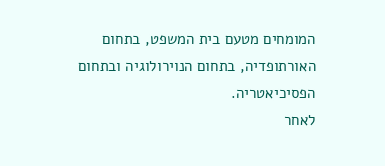המומחים מטעם בית המשפט, בתחום האורתופדיה, בתחום הנוירולוגיה ובתחום הפסיכיאטריה.
לאחר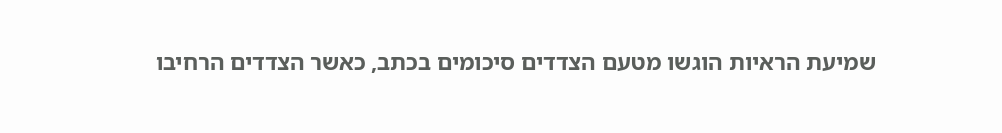שמיעת הראיות הוגשו מטעם הצדדים סיכומים בכתב, כאשר הצדדים הרחיבו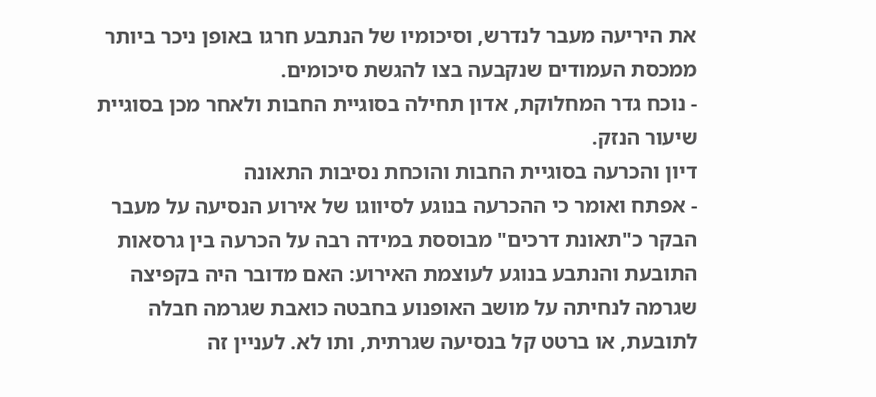את היריעה מעבר לנדרש, וסיכומיו של הנתבע חרגו באופן ניכר ביותר ממכסת העמודים שנקבעה בצו להגשת סיכומים.
- נוכח גדר המחלוקת, אדון תחילה בסוגיית החבות ולאחר מכן בסוגיית שיעור הנזק.
דיון והכרעה בסוגיית החבות והוכחת נסיבות התאונה
- אפתח ואומר כי ההכרעה בנוגע לסיווגו של אירוע הנסיעה על מעבר הבקר כ"תאונת דרכים" מבוססת במידה רבה על הכרעה בין גרסאות התובעת והנתבע בנוגע לעוצמת האירוע: האם מדובר היה בקפיצה שגרמה לנחיתה על מושב האופנוע בחבטה כואבת שגרמה חבלה לתובעת, או ברטט קל בנסיעה שגרתית, ותו לא. לעניין זה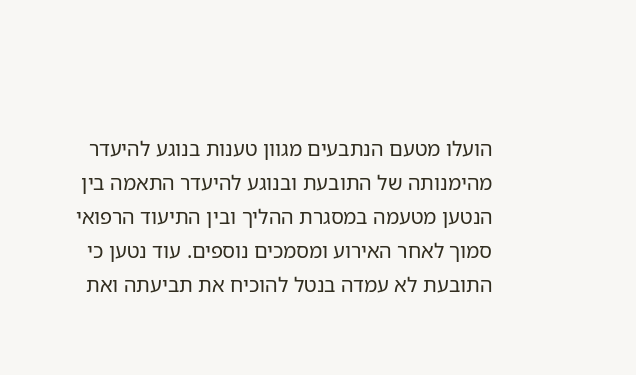הועלו מטעם הנתבעים מגוון טענות בנוגע להיעדר מהימנותה של התובעת ובנוגע להיעדר התאמה בין הנטען מטעמה במסגרת ההליך ובין התיעוד הרפואי סמוך לאחר האירוע ומסמכים נוספים. עוד נטען כי התובעת לא עמדה בנטל להוכיח את תביעתה ואת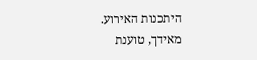היתכנות האירוע.
מאידך, טוענת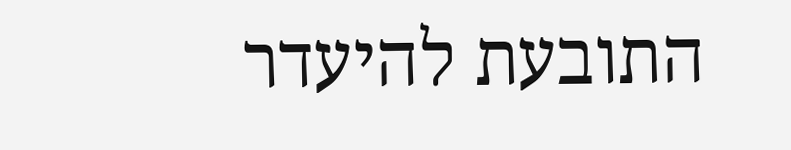התובעת להיעדר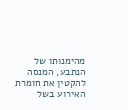מהימנותו של הנתבע, המנסה להקטין את חומרת האירוע בשל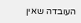העובדה שאין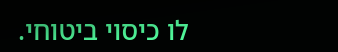לו כיסוי ביטוחי.